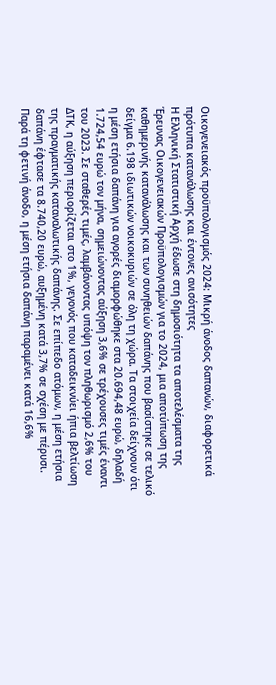Οικογενειακός προϋπολογισμός 2024: Μικρή άνοδος δαπανών, διαφορετικά πρότυπα κατανάλωσης και έντονες ανισότητες
Η Ελληνική Στατιστική Αρχή έδωσε στη δημοσιότητα τα αποτελέσματα της Έρευνας Οικογενειακών Προϋπολογισμών για το 2024, μια αποτύπωση της καθημερινής κατανάλωσης και των συνηθειών δαπάνης που βασίστηκε σε τελικό δείγμα 6.198 ιδιωτικών νοικοκυριών σε όλη τη χώρα. Τα στοιχεία δείχνουν ότι η μέση ετήσια δαπάνη για αγορές διαμορφώθηκε στα 20.694,48 ευρώ, δηλαδή 1.724,54 ευρώ τον μήνα, σημειώνοντας αύξηση 3,6% σε τρέχουσες τιμές έναντι του 2023. Σε σταθερές τιμές, λαμβάνοντας υπόψη τον πληθωρισμό 2,6% του ΔΤΚ, η αύξηση περιορίζεται στο 1%, γεγονός που καταδεικνύει ήπια βελτίωση της πραγματικής καταναλωτικής δαπάνης. Σε επίπεδο ατόμων, η μέση ετήσια δαπάνη έφτασε τα 8.740,20 ευρώ, αυξημένη κατά 3,7% σε σχέση με πέρυσι. Παρά τη φετινή άνοδο, η μέση ετήσια δαπάνη παραμένει κατά 16,6%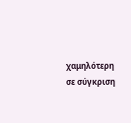χαμηλότερη σε σύγκριση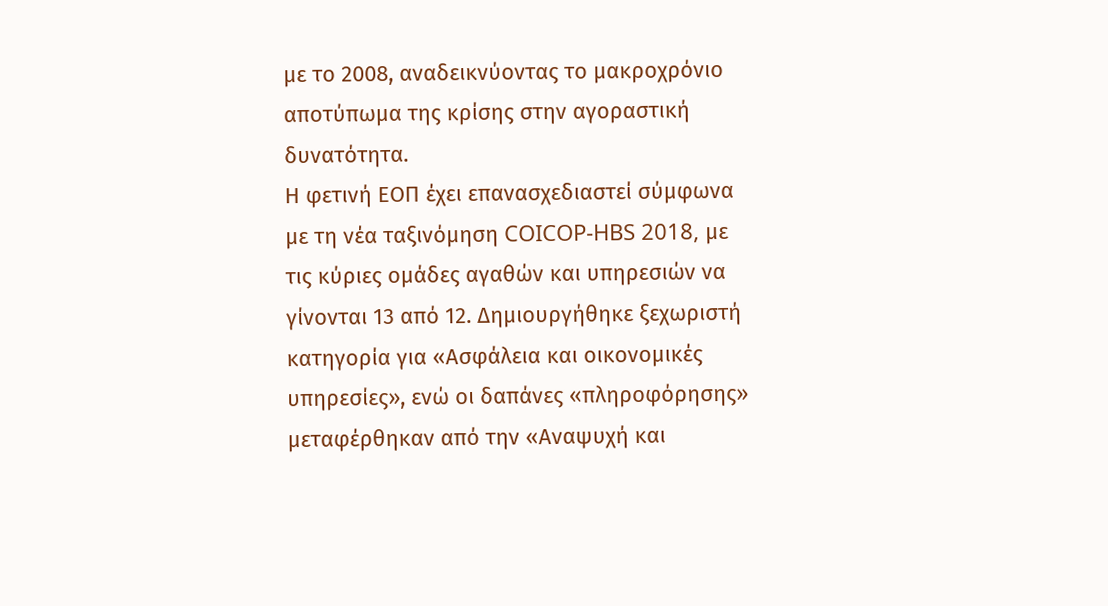με το 2008, αναδεικνύοντας το μακροχρόνιο αποτύπωμα της κρίσης στην αγοραστική δυνατότητα.
Η φετινή ΕΟΠ έχει επανασχεδιαστεί σύμφωνα με τη νέα ταξινόμηση COICOP-HBS 2018, με τις κύριες ομάδες αγαθών και υπηρεσιών να γίνονται 13 από 12. Δημιουργήθηκε ξεχωριστή κατηγορία για «Ασφάλεια και οικονομικές υπηρεσίες», ενώ οι δαπάνες «πληροφόρησης» μεταφέρθηκαν από την «Αναψυχή και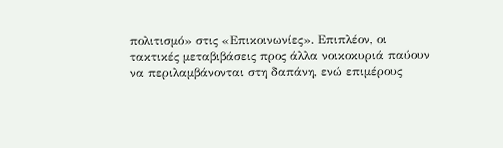πολιτισμό» στις «Επικοινωνίες». Επιπλέον, οι τακτικές μεταβιβάσεις προς άλλα νοικοκυριά παύουν να περιλαμβάνονται στη δαπάνη, ενώ επιμέρους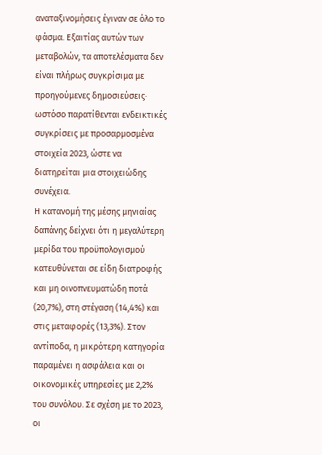αναταξινομήσεις έγιναν σε όλο το φάσμα. Εξαιτίας αυτών των μεταβολών, τα αποτελέσματα δεν είναι πλήρως συγκρίσιμα με προηγούμενες δημοσιεύσεις· ωστόσο παρατίθενται ενδεικτικές συγκρίσεις με προσαρμοσμένα στοιχεία 2023, ώστε να διατηρείται μια στοιχειώδης συνέχεια.
Η κατανομή της μέσης μηνιαίας δαπάνης δείχνει ότι η μεγαλύτερη μερίδα του προϋπολογισμού κατευθύνεται σε είδη διατροφής και μη οινοπνευματώδη ποτά (20,7%), στη στέγαση (14,4%) και στις μεταφορές (13,3%). Στον αντίποδα, η μικρότερη κατηγορία παραμένει η ασφάλεια και οι οικονομικές υπηρεσίες με 2,2% του συνόλου. Σε σχέση με το 2023, οι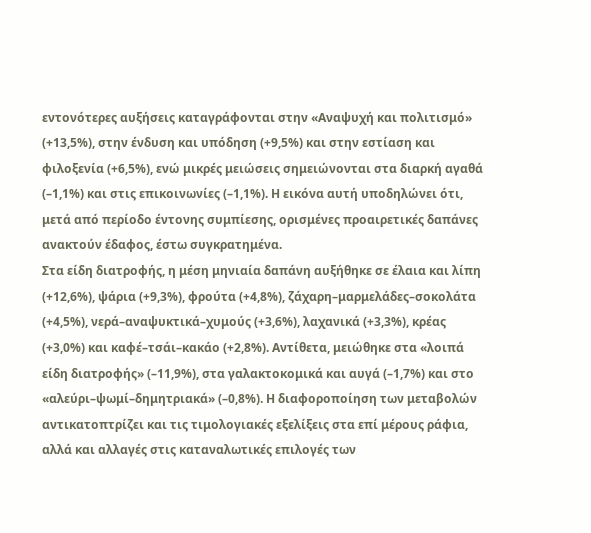εντονότερες αυξήσεις καταγράφονται στην «Αναψυχή και πολιτισμό» (+13,5%), στην ένδυση και υπόδηση (+9,5%) και στην εστίαση και φιλοξενία (+6,5%), ενώ μικρές μειώσεις σημειώνονται στα διαρκή αγαθά (–1,1%) και στις επικοινωνίες (–1,1%). Η εικόνα αυτή υποδηλώνει ότι, μετά από περίοδο έντονης συμπίεσης, ορισμένες προαιρετικές δαπάνες ανακτούν έδαφος, έστω συγκρατημένα.
Στα είδη διατροφής, η μέση μηνιαία δαπάνη αυξήθηκε σε έλαια και λίπη (+12,6%), ψάρια (+9,3%), φρούτα (+4,8%), ζάχαρη–μαρμελάδες–σοκολάτα (+4,5%), νερά–αναψυκτικά–χυμούς (+3,6%), λαχανικά (+3,3%), κρέας (+3,0%) και καφέ–τσάι–κακάο (+2,8%). Αντίθετα, μειώθηκε στα «λοιπά είδη διατροφής» (–11,9%), στα γαλακτοκομικά και αυγά (–1,7%) και στο «αλεύρι–ψωμί–δημητριακά» (–0,8%). Η διαφοροποίηση των μεταβολών αντικατοπτρίζει και τις τιμολογιακές εξελίξεις στα επί μέρους ράφια, αλλά και αλλαγές στις καταναλωτικές επιλογές των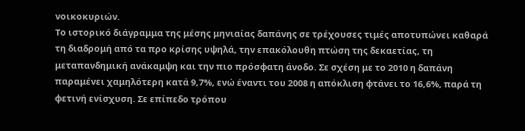νοικοκυριών.
Το ιστορικό διάγραμμα της μέσης μηνιαίας δαπάνης σε τρέχουσες τιμές αποτυπώνει καθαρά τη διαδρομή από τα προ κρίσης υψηλά, την επακόλουθη πτώση της δεκαετίας, τη μεταπανδημική ανάκαμψη και την πιο πρόσφατη άνοδο. Σε σχέση με το 2010 η δαπάνη παραμένει χαμηλότερη κατά 9,7%, ενώ έναντι του 2008 η απόκλιση φτάνει το 16,6%, παρά τη φετινή ενίσχυση. Σε επίπεδο τρόπου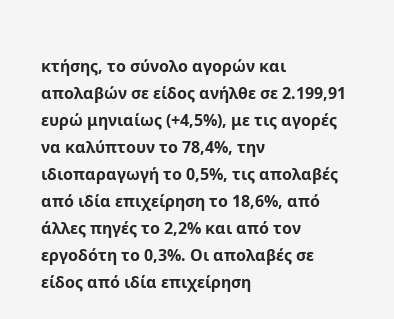κτήσης, το σύνολο αγορών και απολαβών σε είδος ανήλθε σε 2.199,91 ευρώ μηνιαίως (+4,5%), με τις αγορές να καλύπτουν το 78,4%, την ιδιοπαραγωγή το 0,5%, τις απολαβές από ιδία επιχείρηση το 18,6%, από άλλες πηγές το 2,2% και από τον εργοδότη το 0,3%. Οι απολαβές σε είδος από ιδία επιχείρηση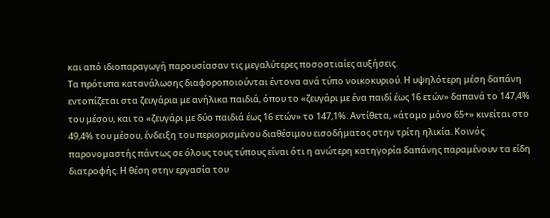και από ιδιοπαραγωγή παρουσίασαν τις μεγαλύτερες ποσοστιαίες αυξήσεις.
Τα πρότυπα κατανάλωσης διαφοροποιούνται έντονα ανά τύπο νοικοκυριού. Η υψηλότερη μέση δαπάνη εντοπίζεται στα ζευγάρια με ανήλικα παιδιά, όπου το «ζευγάρι με ένα παιδί έως 16 ετών» δαπανά το 147,4% του μέσου, και το «ζευγάρι με δύο παιδιά έως 16 ετών» το 147,1%. Αντίθετα, «άτομο μόνο 65+» κινείται στο 49,4% του μέσου, ένδειξη του περιορισμένου διαθέσιμου εισοδήματος στην τρίτη ηλικία. Κοινός παρονομαστής πάντως σε όλους τους τύπους είναι ότι η ανώτερη κατηγορία δαπάνης παραμένουν τα είδη διατροφής. Η θέση στην εργασία του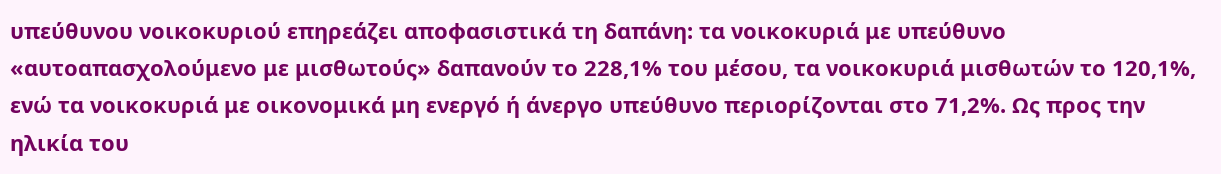υπεύθυνου νοικοκυριού επηρεάζει αποφασιστικά τη δαπάνη: τα νοικοκυριά με υπεύθυνο «αυτοαπασχολούμενο με μισθωτούς» δαπανούν το 228,1% του μέσου, τα νοικοκυριά μισθωτών το 120,1%, ενώ τα νοικοκυριά με οικονομικά μη ενεργό ή άνεργο υπεύθυνο περιορίζονται στο 71,2%. Ως προς την ηλικία του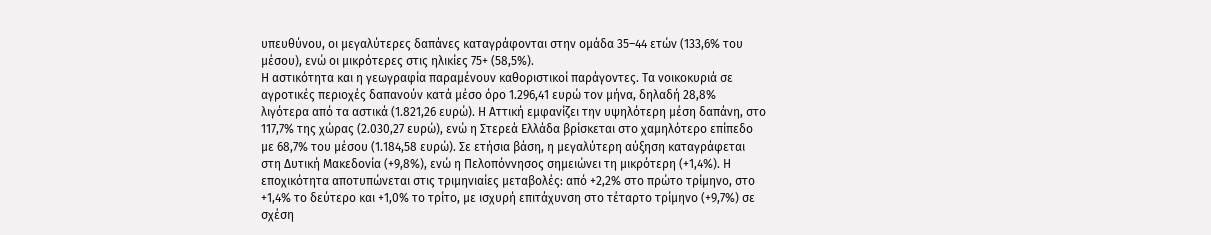υπευθύνου, οι μεγαλύτερες δαπάνες καταγράφονται στην ομάδα 35–44 ετών (133,6% του μέσου), ενώ οι μικρότερες στις ηλικίες 75+ (58,5%).
Η αστικότητα και η γεωγραφία παραμένουν καθοριστικοί παράγοντες. Τα νοικοκυριά σε αγροτικές περιοχές δαπανούν κατά μέσο όρο 1.296,41 ευρώ τον μήνα, δηλαδή 28,8% λιγότερα από τα αστικά (1.821,26 ευρώ). Η Αττική εμφανίζει την υψηλότερη μέση δαπάνη, στο 117,7% της χώρας (2.030,27 ευρώ), ενώ η Στερεά Ελλάδα βρίσκεται στο χαμηλότερο επίπεδο με 68,7% του μέσου (1.184,58 ευρώ). Σε ετήσια βάση, η μεγαλύτερη αύξηση καταγράφεται στη Δυτική Μακεδονία (+9,8%), ενώ η Πελοπόννησος σημειώνει τη μικρότερη (+1,4%). Η εποχικότητα αποτυπώνεται στις τριμηνιαίες μεταβολές: από +2,2% στο πρώτο τρίμηνο, στο +1,4% το δεύτερο και +1,0% το τρίτο, με ισχυρή επιτάχυνση στο τέταρτο τρίμηνο (+9,7%) σε σχέση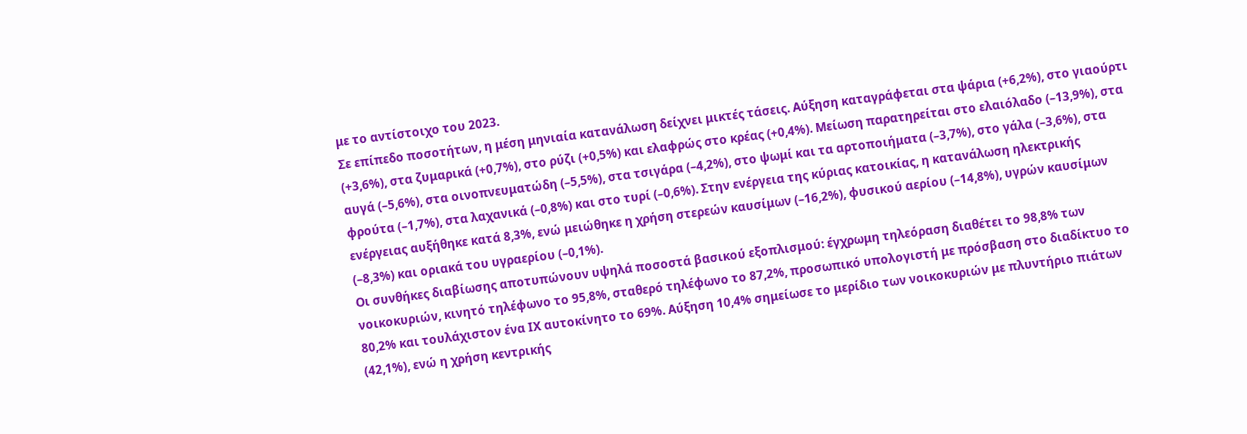με το αντίστοιχο του 2023.
Σε επίπεδο ποσοτήτων, η μέση μηνιαία κατανάλωση δείχνει μικτές τάσεις. Αύξηση καταγράφεται στα ψάρια (+6,2%), στο γιαούρτι (+3,6%), στα ζυμαρικά (+0,7%), στο ρύζι (+0,5%) και ελαφρώς στο κρέας (+0,4%). Μείωση παρατηρείται στο ελαιόλαδο (–13,9%), στα αυγά (–5,6%), στα οινοπνευματώδη (–5,5%), στα τσιγάρα (–4,2%), στο ψωμί και τα αρτοποιήματα (–3,7%), στο γάλα (–3,6%), στα φρούτα (–1,7%), στα λαχανικά (–0,8%) και στο τυρί (–0,6%). Στην ενέργεια της κύριας κατοικίας, η κατανάλωση ηλεκτρικής ενέργειας αυξήθηκε κατά 8,3%, ενώ μειώθηκε η χρήση στερεών καυσίμων (–16,2%), φυσικού αερίου (–14,8%), υγρών καυσίμων (–8,3%) και οριακά του υγραερίου (–0,1%).
Οι συνθήκες διαβίωσης αποτυπώνουν υψηλά ποσοστά βασικού εξοπλισμού: έγχρωμη τηλεόραση διαθέτει το 98,8% των νοικοκυριών, κινητό τηλέφωνο το 95,8%, σταθερό τηλέφωνο το 87,2%, προσωπικό υπολογιστή με πρόσβαση στο διαδίκτυο το 80,2% και τουλάχιστον ένα ΙΧ αυτοκίνητο το 69%. Αύξηση 10,4% σημείωσε το μερίδιο των νοικοκυριών με πλυντήριο πιάτων (42,1%), ενώ η χρήση κεντρικής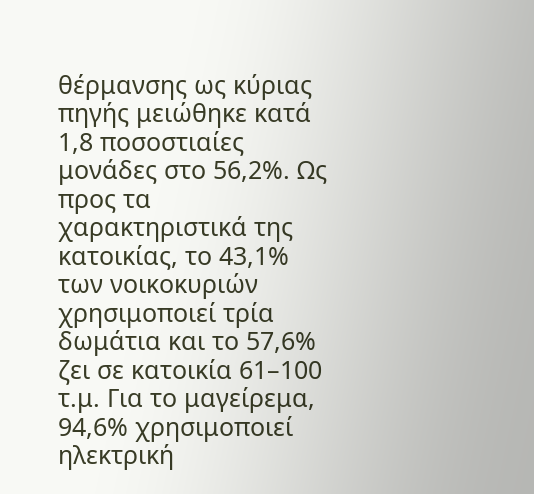θέρμανσης ως κύριας πηγής μειώθηκε κατά 1,8 ποσοστιαίες μονάδες στο 56,2%. Ως προς τα χαρακτηριστικά της κατοικίας, το 43,1% των νοικοκυριών χρησιμοποιεί τρία δωμάτια και το 57,6% ζει σε κατοικία 61–100 τ.μ. Για το μαγείρεμα, 94,6% χρησιμοποιεί ηλεκτρική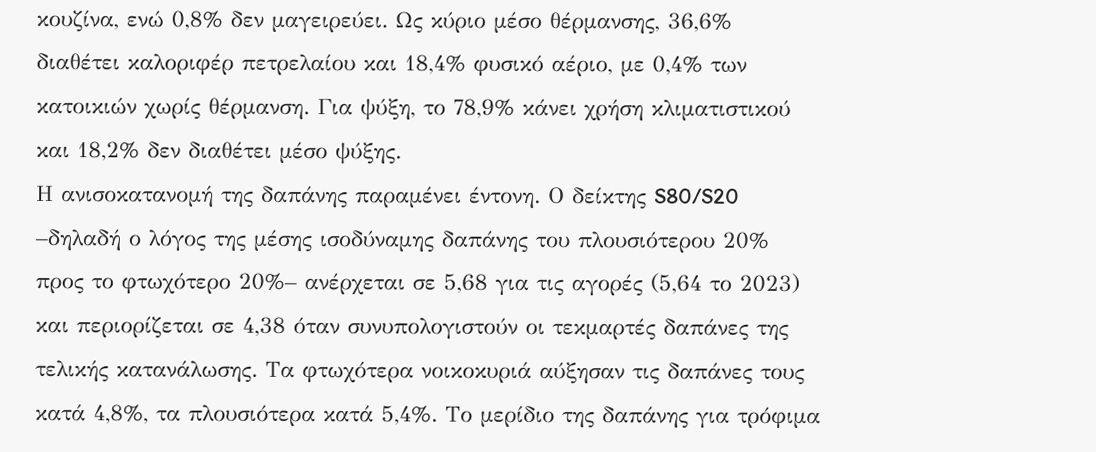κουζίνα, ενώ 0,8% δεν μαγειρεύει. Ως κύριο μέσο θέρμανσης, 36,6% διαθέτει καλοριφέρ πετρελαίου και 18,4% φυσικό αέριο, με 0,4% των κατοικιών χωρίς θέρμανση. Για ψύξη, το 78,9% κάνει χρήση κλιματιστικού και 18,2% δεν διαθέτει μέσο ψύξης.
Η ανισοκατανομή της δαπάνης παραμένει έντονη. Ο δείκτης S80/S20 –δηλαδή ο λόγος της μέσης ισοδύναμης δαπάνης του πλουσιότερου 20% προς το φτωχότερο 20%– ανέρχεται σε 5,68 για τις αγορές (5,64 το 2023) και περιορίζεται σε 4,38 όταν συνυπολογιστούν οι τεκμαρτές δαπάνες της τελικής κατανάλωσης. Τα φτωχότερα νοικοκυριά αύξησαν τις δαπάνες τους κατά 4,8%, τα πλουσιότερα κατά 5,4%. Το μερίδιο της δαπάνης για τρόφιμα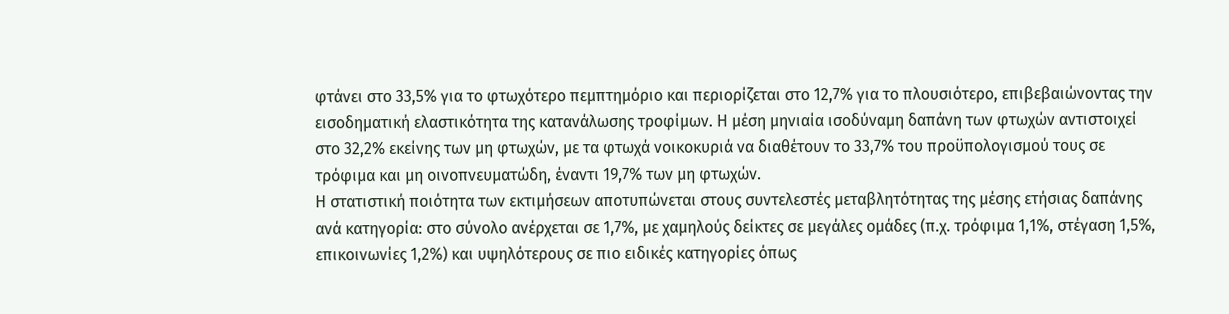φτάνει στο 33,5% για το φτωχότερο πεμπτημόριο και περιορίζεται στο 12,7% για το πλουσιότερο, επιβεβαιώνοντας την εισοδηματική ελαστικότητα της κατανάλωσης τροφίμων. Η μέση μηνιαία ισοδύναμη δαπάνη των φτωχών αντιστοιχεί στο 32,2% εκείνης των μη φτωχών, με τα φτωχά νοικοκυριά να διαθέτουν το 33,7% του προϋπολογισμού τους σε τρόφιμα και μη οινοπνευματώδη, έναντι 19,7% των μη φτωχών.
Η στατιστική ποιότητα των εκτιμήσεων αποτυπώνεται στους συντελεστές μεταβλητότητας της μέσης ετήσιας δαπάνης ανά κατηγορία: στο σύνολο ανέρχεται σε 1,7%, με χαμηλούς δείκτες σε μεγάλες ομάδες (π.χ. τρόφιμα 1,1%, στέγαση 1,5%, επικοινωνίες 1,2%) και υψηλότερους σε πιο ειδικές κατηγορίες όπως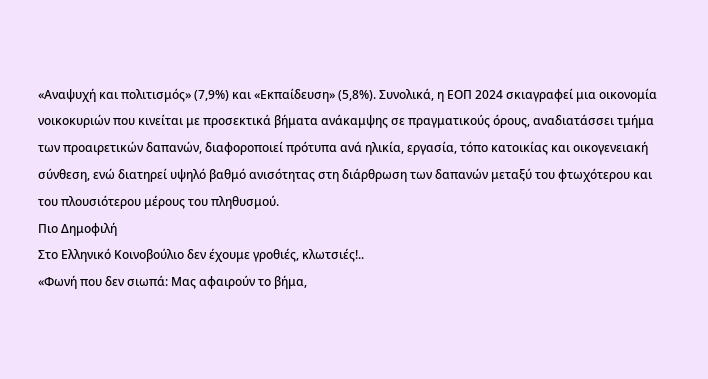«Αναψυχή και πολιτισμός» (7,9%) και «Εκπαίδευση» (5,8%). Συνολικά, η ΕΟΠ 2024 σκιαγραφεί μια οικονομία νοικοκυριών που κινείται με προσεκτικά βήματα ανάκαμψης σε πραγματικούς όρους, αναδιατάσσει τμήμα των προαιρετικών δαπανών, διαφοροποιεί πρότυπα ανά ηλικία, εργασία, τόπο κατοικίας και οικογενειακή σύνθεση, ενώ διατηρεί υψηλό βαθμό ανισότητας στη διάρθρωση των δαπανών μεταξύ του φτωχότερου και του πλουσιότερου μέρους του πληθυσμού.
Πιο Δημοφιλή
Στο Ελληνικό Κοινοβούλιο δεν έχουμε γροθιές, κλωτσιές!..
«Φωνή που δεν σιωπά: Μας αφαιρούν το βήμα,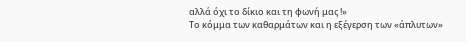αλλά όχι το δίκιο και τη φωνή μας !»
Το κόμμα των καθαρμάτων και η εξέγερση των «άπλυτων»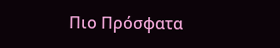Πιο Πρόσφατα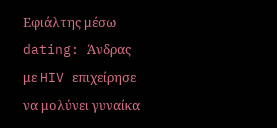Εφιάλτης μέσω dating: Άνδρας με HIV επιχείρησε να μολύνει γυναίκα